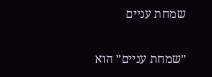שמחת עניים

״שמחת עניים״ הוא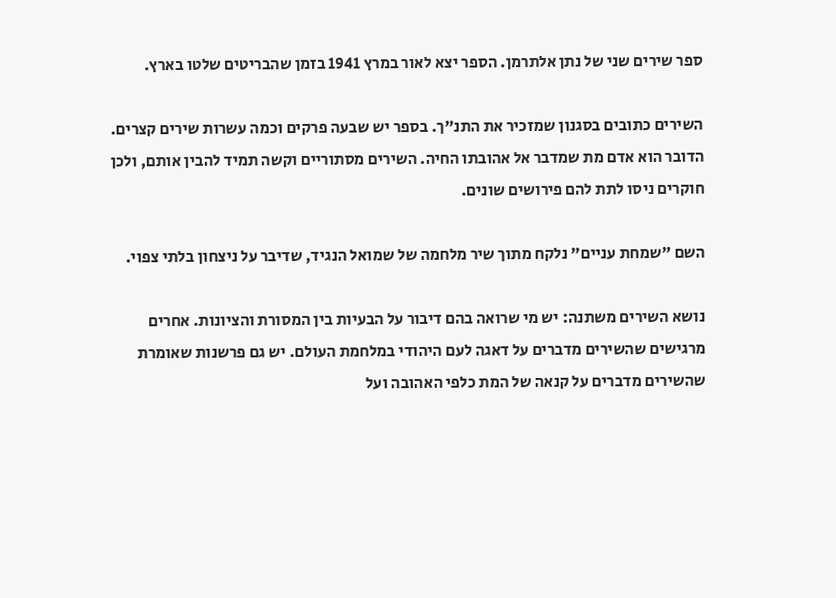ספר שירים שני של נתן אלתרמן. הספר יצא לאור במרץ 1941 בזמן שהבריטים שלטו בארץ.

השירים כתובים בסגנון שמזכיר את התנ"ך. בספר יש שבעה פרקים וכמה עשרות שירים קצרים. הדובר הוא אדם מת שמדבר אל אהובתו החיה. השירים מסתוריים וקשה תמיד להבין אותם, ולכן חוקרים ניסו לתת להם פירושים שונים.

השם "שמחת עניים" נלקח מתוך שיר מלחמה של שמואל הנגיד, שדיבר על ניצחון בלתי צפוי.

נושא השירים משתנה: יש מי שרואה בהם דיבור על הבעיות בין המסורת והציונות. אחרים מרגישים שהשירים מדברים על דאגה לעם היהודי במלחמת העולם. יש גם פרשנות שאומרת שהשירים מדברים על קנאה של המת כלפי האהובה ועל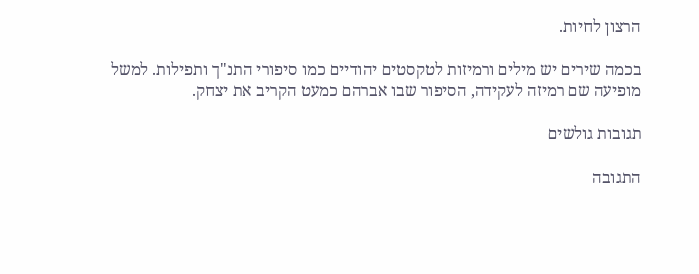הרצון לחיות.

בכמה שירים יש מילים ורמיזות לטקסטים יהודיים כמו סיפורי התנ"ך ותפילות. למשל מופיעה שם רמיזה לעקידה, הסיפור שבו אברהם כמעט הקריב את יצחק.

תגובות גולשים

התגובה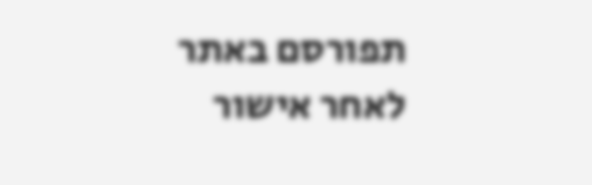תפורסם באתר לאחר אישור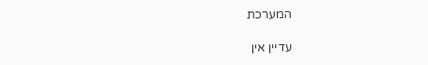המערכת

עדיין אין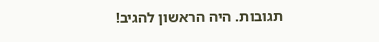תגובות. היה הראשון להגיב!